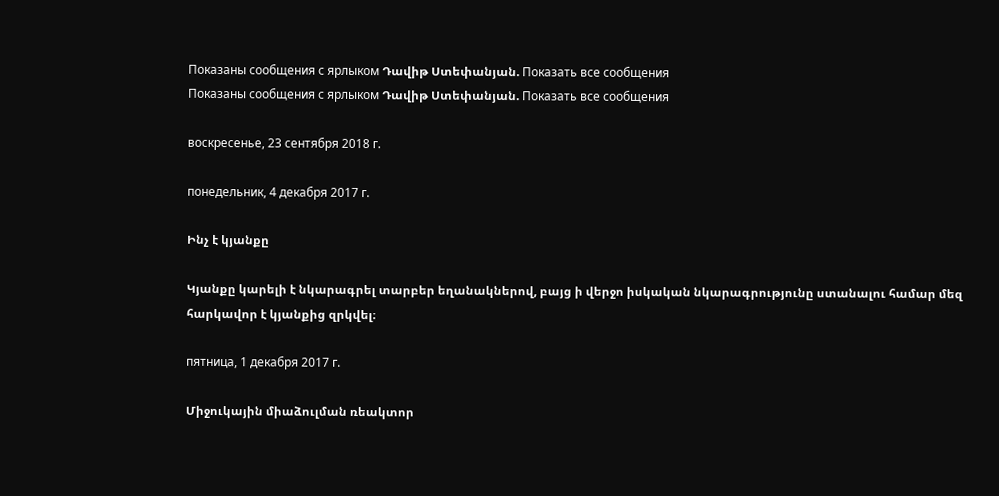Показаны сообщения с ярлыком Դավիթ Ստեփանյան. Показать все сообщения
Показаны сообщения с ярлыком Դավիթ Ստեփանյան. Показать все сообщения

воскресенье, 23 сентября 2018 г.

понедельник, 4 декабря 2017 г.

Ինչ է կյանքը

Կյանքը կարելի է նկարագրել տարբեր եղանակներով, բայց ի վերջո իսկական նկարագրությունը ստանալու համար մեզ հարկավոր է կյանքից զրկվել։

пятница, 1 декабря 2017 г.

Միջուկային միաձուլման ռեակտոր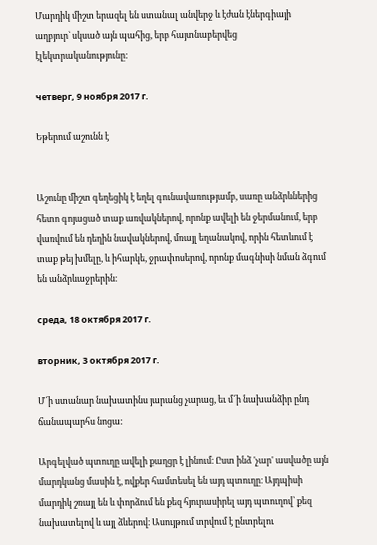Մարդիկ միշտ երազել են ստանալ անվերջ և էժան էներգիայի աղբյուր` սկսած այն պահից, երբ հայտնաբերվեց էլեկտրականությունը:

четверг, 9 ноября 2017 г.

Եթերում աշունն է


Աշունը միշտ գեղեցիկ է եղել գունավառությամբ, սառը անձրևներից հետո գոյացած տաք առվակներով, որոնք ավելի են ջերմանում, երբ վառվում են դեղին նավակներով, մռայլ եղանակով, որին հետևում է տաք թեյ խմելը, և իհարկե, ջրափոսերով, որոնք մագնիսի նման ձգում են անձրևաջրերին։

среда, 18 октября 2017 г.

вторник, 3 октября 2017 г.

Մ՜ի ստանար նախատինս յարանց չարաց, եւ մ՜ի նախանձիր ընդ ճանապարհս նոցա:

Արգելված պտուղը ավելի քաղցր է լինում։ Ըստ ինձ 'չար' ասվածը այն մարդկանց մասին է, ովքեր համտեսել են այդ պտուղը։ Այդպիսի մարդիկ շռայլ են և փորձում են քեզ հյուրասիրել այդ պտուղով՝ քեզ նախատելով և այլ ձևերով։ Ասույթում տրվում է ընտրելու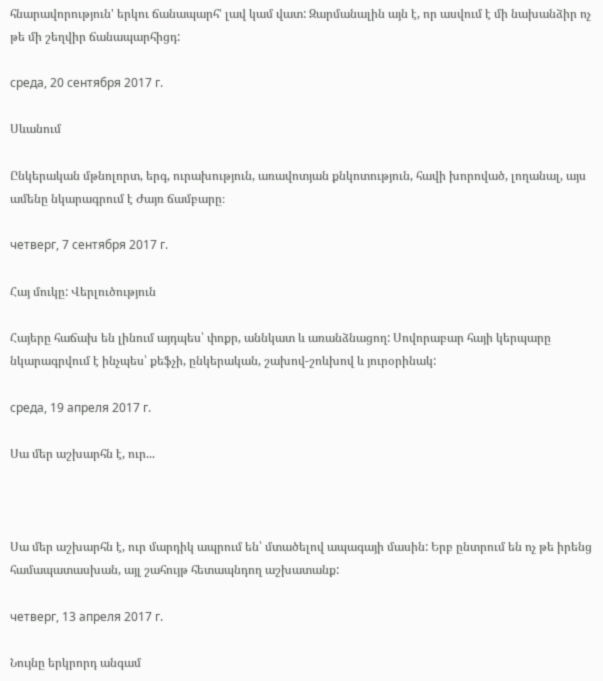հնարավորություն' երկու ճանապարհ' լավ կամ վատ: Զարմանալին այն է, որ ասվում է մի նախանձիր ոչ թե մի շեղվիր ճանապարհիցդ:

среда, 20 сентября 2017 г.

Սևանում

Ընկերական մթնոլորտ, երգ, ուրախություն, առավոտյան քնկոտություն, հավի խորոված, լողանալ, այս ամենը նկարագրում է Ժայռ ճամբարը։

четверг, 7 сентября 2017 г.

Հայ մուկը: Վերլուծություն

Հայերը հաճախ են լինում այդպես՝ փոքր, աննկատ և առանձնացող: Սովորաբար հայի կերպարը նկարագրվում է ինչպես՝ քեֆչի, ընկերական, շախով-շոևխով և յուրօրինակ:

среда, 19 апреля 2017 г.

Սա մեր աշխարհն է, ուր...



Սա մեր աշխարհն է, ուր մարդիկ ապրում են՝ մտածելով ապագայի մասին: Երբ ընտրում են ոչ թե իրենց համապատասխան, այլ շահույթ հետապնդող աշխատանք:

четверг, 13 апреля 2017 г.

Նույնը երկրորդ անգամ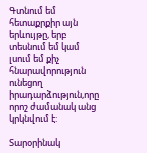Գտնում եմ հետաքրքիր այն երևույթը, երբ տեսնում եմ կամ լսում եմ քիչ հնարավորություն ունեցող իրադարձություն,որը որոշ ժամանակ անց կրկնվում է:

Տարօրինակ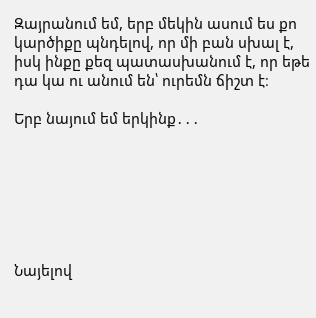Զայրանում եմ, երբ մեկին ասում ես քո կարծիքը պնդելով, որ մի բան սխալ է, իսկ ինքը քեզ պատասխանում է, որ եթե դա կա ու անում են՝ ուրեմն ճիշտ է։

Երբ նայում եմ երկինք․․․







Նայելով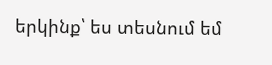երկինք՝ ես տեսնում եմ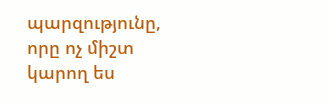պարզությունը, որը ոչ միշտ կարող ես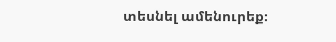տեսնել ամենուրեք։